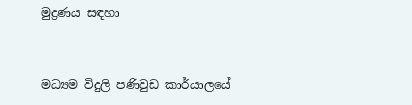මුද්‍රණය සඳහා


මධ්‍යම විදුලි පණිවුඩ කාර්යාලයේ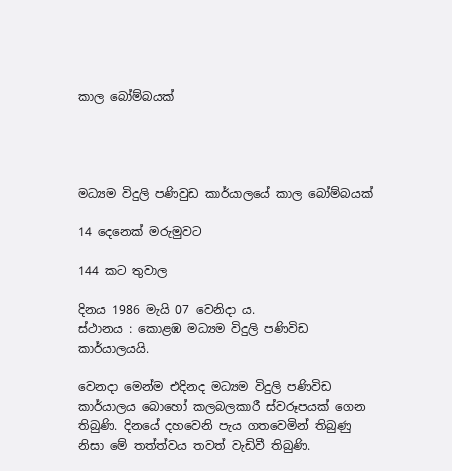කාල බෝම්බයක්




මධ්‍යම විදුලි පණිවුඩ කාර්යාලයේ කාල බෝම්බයක්

14 දෙනෙක් මරුමුවට

144 කට තුවාල

දිනය 1986 මැයි 07 වෙනිදා ය.
ස්ථානය : කොළඹ මධ්‍යම විදුලි පණිවිඩ කාර්යාලයයි.

වෙනදා මෙන්ම එදිනද මධ්‍යම විදුලි පණිවිඩ කාර්යාලය බොහෝ කලබලකාරී ස්වරූපයක් ගෙන තිබුණි. දිනයේ දහවෙනි පැය ගතවෙමින් තිබුණු නිසා මේ තත්ත්වය තවත් වැඩිවී තිබුණි.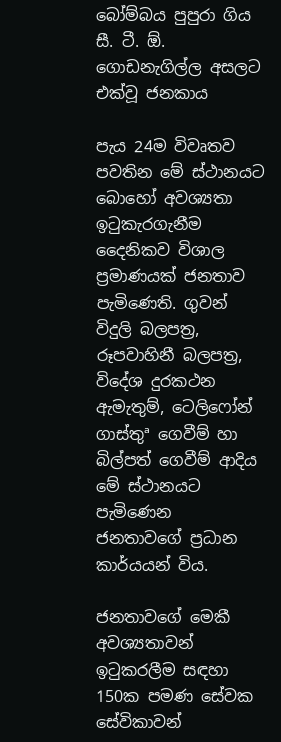බෝම්බය පුපුරා ගිය සී. ටී. ඕ. ගොඩනැගිල්ල අසලට එක්වූ ජනකාය

පැය 24ම විවෘතව පවතින මේ ස්ථානයට බොහෝ අවශ්‍යතා ඉටුකැරගැනීම දෛනිකව විශාල ප්‍රමාණයක් ජනතාව පැමිණෙති. ගුවන් විදුලි බලපත්‍ර, රූපවාහිනී බලපත්‍ර, විදේශ දුරකථන ඇමැතුම්, ටෙලිෆෝන් ගාස්තුª ගෙවීම් හා බිල්පත් ගෙවීම් ආදිය මේ ස්ථානයට පැමිණෙන ජනතාවගේ ප්‍රධාන කාර්යයන් විය.

ජනතාවගේ මෙකී අවශ්‍යතාවන් ඉටුකරලීම සඳහා 150ක පමණ සේවක සේවිකාවන්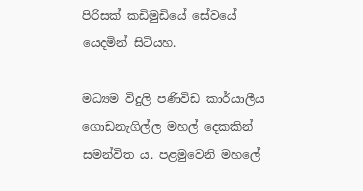පිරිසක් කඩිමුඩියේ සේවයේ යෙදමින් සිටියහ.

මධ්‍යම විදුලි පණිවිඩ කාර්යාලීය ගොඩනැගිල්ල මහල් දෙකකින් සමන්විත ය. පළමුවෙනි මහලේ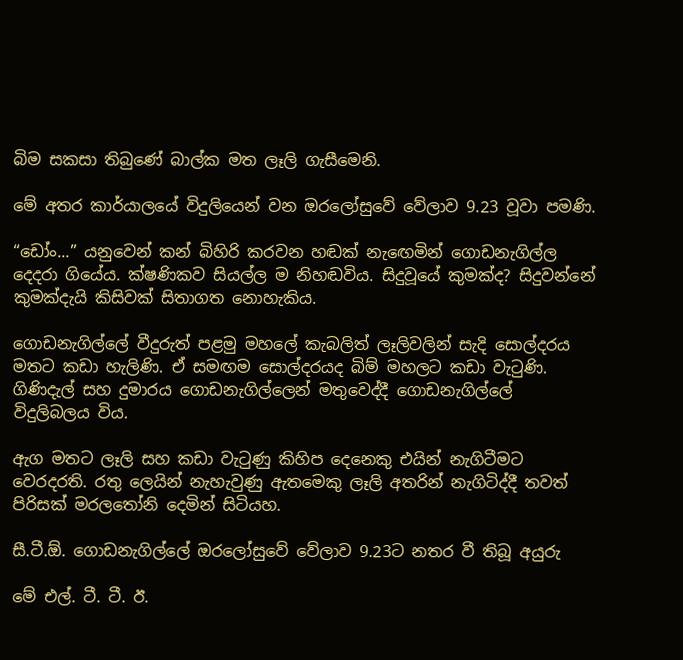බිම සකසා තිබුණේ බාල්ක මත ලෑලි ගැසීමෙනි.

මේ අතර කාර්යාලයේ විදුලියෙන් වන ඔරලෝසුවේ වේලාව 9.23 වූවා පමණි.

“ඩෝං...” යනුවෙන් කන් බිහිරි කරවන හඬක් නැඟෙමින් ගොඩනැගිල්ල දෙදරා ගියේය. ක්ෂණිකව සියල්ල ම නිහඬවිය. සිදුවූයේ කුමක්ද? සිදුවන්නේ කුමක්දැයි කිසිවක් සිතාගත නොහැකිය.

ගොඩනැගිල්ලේ වීදුරුත් පළමු මහලේ කැබලිත් ලෑලිවලින් සැදි සොල්දරය මතට කඩා හැලිණි. ඒ සමඟම සොල්දරයද බිම් මහලට කඩා වැටුණි. ගිණිදැල් සහ දුමාරය ගොඩනැගිල්ලෙන් මතුවෙද්දී ගොඩනැගිල්ලේ විදුලිබලය විය.

ඇග මතට ලෑලි සහ කඩා වැටුණු කිහිප දෙනෙකු එයින් නැගිටීමට වෙරදරති. රතු ලෙයින් නැහැවුණු ඇතමෙකු ලෑලි අතරින් නැගිටිද්දී තවත් පිරිසක් මරලතෝනි දෙමින් සිටියහ.

සී.ටී.ඕ. ගොඩනැගිල්ලේ ඔරලෝසුවේ වේලාව 9.23ට නතර වී තිබූ අයුරු

මේ එල්. ටී. ටී. ඊ.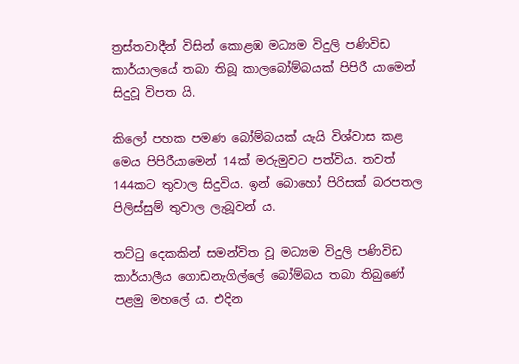ත්‍රස්තවාදීන් විසින් කොළඹ මධ්‍යම විදුලි පණිවිඩ කාර්යාලයේ තබා තිබූ කාලබෝම්බයක් පිපිරී යාමෙන් සිදුවූ විපත යි.

කිලෝ පහක පමණ බෝම්බයක් යැයි විශ්වාස කළ මෙය පිපිරීයාමෙන් 14ක් මරුමුවට පත්විය. තවත් 144කට තුවාල සිදුවිය. ඉන් බොහෝ පිරිසක් බරපතල පිලිස්සුම් තුවාල ලැබූවන් ය.

තට්ටු දෙකකින් සමන්විත වූ මධ්‍යම විදුලි පණිවිඩ කාර්යාලීය ගොඩනැගිල්ලේ බෝම්බය තබා තිබුණේ පළමු මහලේ ය. එදින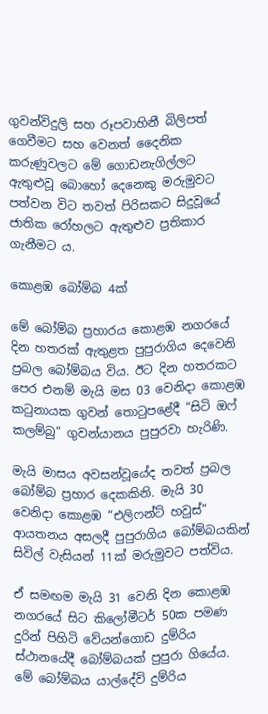ගුවන්විදුලි සහ රූපවාහිනී බිලිපත් ගෙවීමට සහ වෙනත් දෛනික කරුණුවලට මේ ගොඩනැගිල්ලට ඇතුළුවූ බොහෝ දෙනෙකු මරුමුවට පත්වන විට තවත් පිරිසකට සිදුවූයේ ජාතික රෝහලට ඇතුළුව ප්‍රතිකාර ගැනීමට ය.

කොළඹ බෝම්බ 4ක්

මේ බෝම්බ ප්‍රහාරය කොළඹ නගරයේ දින හතරක් ඇතුළත පුපුරාගිය දෙවෙනි ප්‍රබල බෝම්බය විය. ඊට දින හතරකට පෙර එනම් මැයි මස 03 වෙනිදා කොළඹ කටුනායක ගුවන් තොටුපළේදී “සිටි ඔෆ් කලම්බු” ගුවන්යානය පුපුරවා හැරිණි.

මැයි මාසය අවසන්වූයේද තවත් ප්‍රබල බෝම්බ ප්‍රහාර දෙකකිනි. මැයි 30 වෙනිදා කොළඹ “එලිෆන්ට් හවුස්” ආයතනය අසලදී පුපුරාගිය බෝම්බයකින් සිවිල් වැසියන් 11ක් මරුමුවට පත්විය.

ඒ සමඟම මැයි 31 වෙනි දින කොළඹ නගරයේ සිට කිලෝමීටර් 50ක පමණ දුරින් පිහිටි වේයන්ගොඩ දුම්රිය ස්ථානයේදී බෝම්බයක් පුපුරා ගියේය. මේ බෝම්බය යාල්දේවි දුම්රිය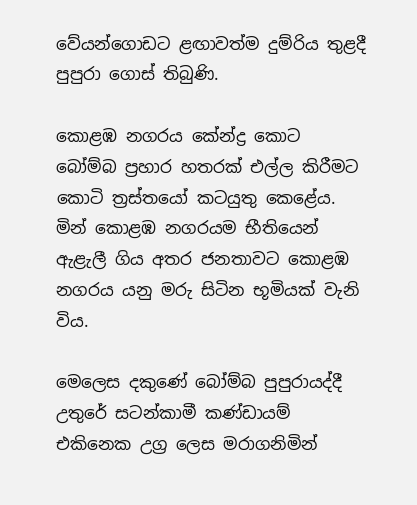වේයන්ගොඩට ළඟාවත්ම දුම්රිය තුළදී පුපුරා ගොස් තිබුණි.

කොළඹ නගරය කේන්ද්‍ර කොට බෝම්බ ප්‍රහාර හතරක් එල්ල කිරීමට කොටි ත්‍රස්තයෝ කටයුතු කෙළේය. මින් කොළඹ නගරයම භීතියෙන් ඇළැලී ගිය අතර ජනතාවට කොළඹ නගරය යනු මරු සිටින භූමියක් වැනි විය.

මෙලෙස දකුණේ බෝම්බ පුපුරායද්දී උතුරේ සටන්කාමී කණ්ඩායම් එකිනෙක උග්‍ර ලෙස මරාගනිමින්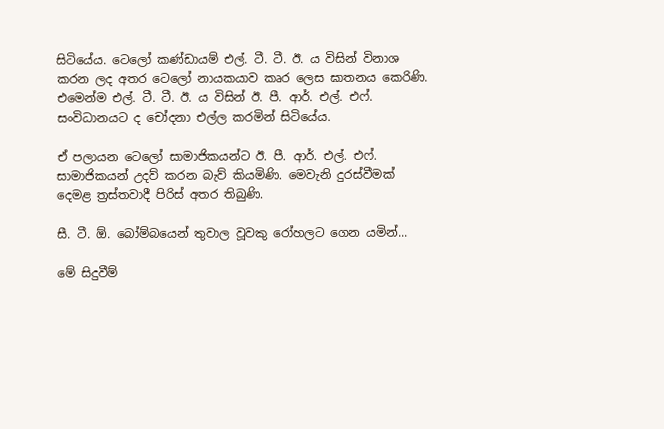සිටියේය. ටෙලෝ කණ්ඩායම් එල්. ටී. ටී. ඊ. ය විසින් විනාශ කරන ලද අතර ටෙලෝ නායකයාව කෘර ලෙස ඝාතනය කෙරිණි. එමෙන්ම එල්. ටී. ටී. ඊ. ය විසින් ඊ. පී. ආර්. එල්. එෆ්. සංවිධානයට ද චෝදනා එල්ල කරමින් සිටියේය.

ඒ පලායන ටෙලෝ සාමාජිකයන්ට ඊ. පී. ආර්. එල්. එෆ්. සාමාජිකයන් උදව් කරන බැව් කියමිණි. මෙවැනි දුරස්වීමක් දෙමළ ත්‍රස්තවාදී පිරිස් අතර තිබුණි.

සී. ටී. ඕ. බෝම්බයෙන් තුවාල වූවකු රෝහලට ගෙන යමින්...

මේ සිදුවීම්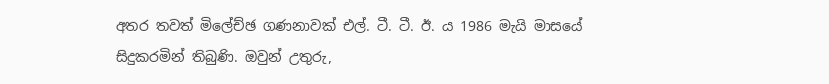අතර තවත් මිලේච්ඡ ගණනාවක් එල්. ටී. ටී. ඊ. ය 1986 මැයි මාසයේ සිදුකරමින් තිබුණි. ඔවුන් උතුරු,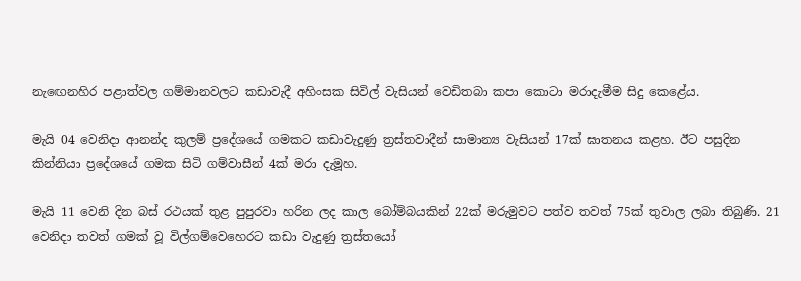නැඟෙනහිර පළාත්වල ගම්මානවලට කඩාවැදී අහිංසක සිවිල් වැසියන් වෙඩිතබා කපා කොටා මරාදැමීම සිදු කෙළේය.

මැයි 04 වෙනිදා ආනන්ද කුලම් ප්‍රදේශයේ ගමකට කඩාවැදුණු ත්‍රස්තවාදීන් සාමාන්‍ය වැසියන් 17ක් ඝාතනය කළහ. ඊට පසුදින කින්නියා ප්‍රදේශයේ ගමක සිටි ගම්වාසීන් 4ක් මරා දැමූහ.

මැයි 11 වෙනි දින බස් රථයක් තුළ පුපුරවා හරින ලද කාල බෝම්බයකින් 22ක් මරුමුවට පත්ව තවත් 75ක් තුවාල ලබා තිබුණි. 21 වෙනිදා තවත් ගමක් වූ විල්ගම්වෙහෙරට කඩා වැදුණු ත්‍රස්තයෝ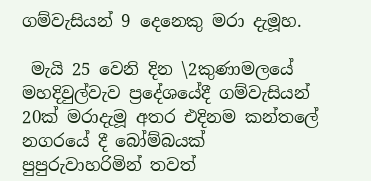ගම්වැසියන් 9 දෙනෙකු මරා දැමූහ.

 මැයි 25 වෙනි දින \2කුණාමලයේ මහදිවුල්වැව ප්‍රදේශයේදී ගම්වැසියන් 20ක් මරාදැමූ අතර එදිනම කන්තලේ නගරයේ දී බෝම්බයක් පුපුරුවාහරිමින් තවත්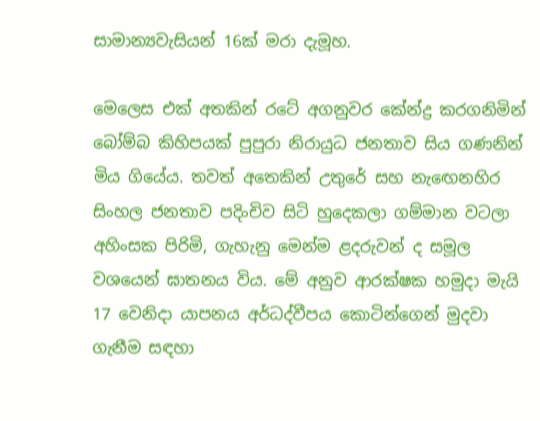සාමාන්‍යවැසියන් 16ක් මරා දැමූහ.

මෙලෙස එක් අතකින් රටේ අගනුවර කේන්ද්‍ර කරගනිමින් බෝම්බ කිහිපයක් පුපුරා නිරායුධ ජනතාව සිය ගණනින් මිය ගියේය. තවත් අතෙකින් උතුරේ සහ නැඟෙනහිර සිංහල ජනතාව පදිංචිව සිටි හුදෙකලා ගම්මාන වටලා අහිංසක පිරිමි, ගැහැනු මෙන්ම ළදරුවන් ද සමූල වශයෙන් ඝාතනය විය. මේ අනුව ආරක්ෂක හමුදා මැයි 17 වෙනිදා යාපනය අර්ධද්වීපය කොටින්ගෙන් මුදවා ගැනීම සඳහා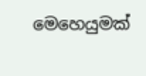මෙහෙයුමක්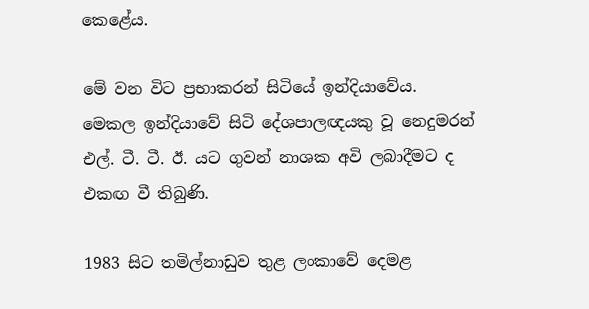කෙළේය.

මේ වන විට ප්‍රභාකරන් සිටියේ ඉන්දියාවේය. මෙකල ඉන්දියාවේ සිටි දේශපාලඥයකු වූ නෙදුමරන් එල්. ටී. ටී. ඊ. යට ගුවන් නාශක අවි ලබාදීමට ද එකඟ වී තිබුණි.

1983 සිට තමිල්නාඩුව තුළ ලංකාවේ දෙමළ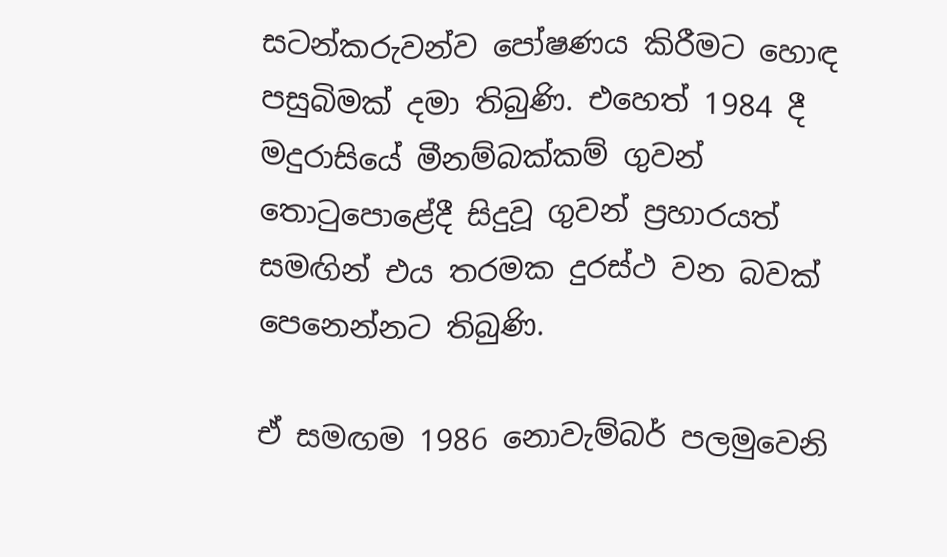සටන්කරුවන්ව පෝෂණය කිරීමට හොඳ පසුබිමක් දමා තිබුණි. එහෙත් 1984 දී මදුරාසියේ මීනම්බක්කම් ගුවන් තොටුපොළේදී සිදුවූ ගුවන් ප්‍රහාරයත් සමඟින් එය තරමක දුරස්ථ වන බවක් පෙනෙන්නට තිබුණි.

ඒ සමඟම 1986 නොවැම්බර් පලමුවෙනි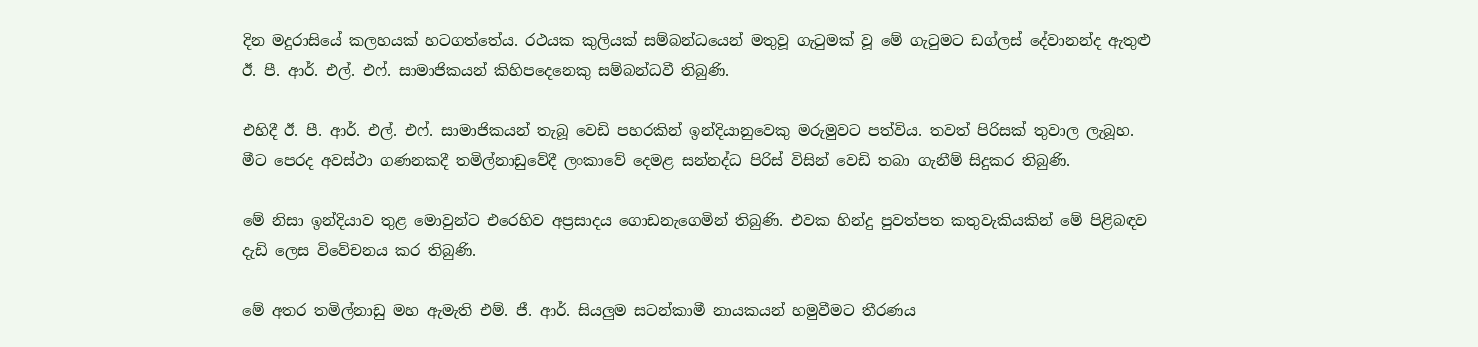දින මදුරාසියේ කලහයක් හටගත්තේය. රථයක කුලියක් සම්බන්ධයෙන් මතුවූ ගැටුමක් වූ මේ ගැටුමට ඩග්ලස් දේවානන්ද ඇතුළු ඊ. පී. ආර්. එල්. එෆ්. සාමාජිකයන් කිහිපදෙනෙකු සම්බන්ධවී තිබුණි.

එහිදී ඊ. පී. ආර්. එල්. එෆ්. සාමාජිකයන් තැබූ වෙඩි පහරකින් ඉන්දියානුවෙකු මරුමුවට පත්විය. තවත් පිරිසක් තුවාල ලැබූහ. මීට පෙරද අවස්ථා ගණනකදී තමිල්නාඩුවේදී ලංකාවේ දෙමළ සන්නද්ධ පිරිස් විසින් වෙඩි තබා ගැනීම් සිදුකර තිබුණි.

මේ නිසා ඉන්දියාව තුළ මොවුන්ට එරෙහිව අප්‍රසාදය ගොඩනැගෙමින් තිබුණි. එවක හින්දු පුවත්පත කතුවැකියකින් මේ පිළිබඳව දැඩි ලෙස විවේචනය කර තිබුණි.

මේ අතර තමිල්නාඩු මහ ඇමැති එම්. ජී. ආර්. සියලුම සටන්කාමී නායකයන් හමුවීමට තීරණය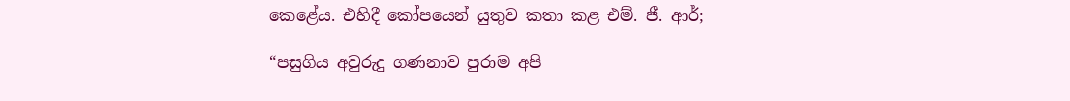කෙළේය. එහිදී කෝපයෙන් යුතුව කතා කළ එම්. ජී. ආර්;

“පසුගිය අවුරුදු ගණනාව පුරාම අපි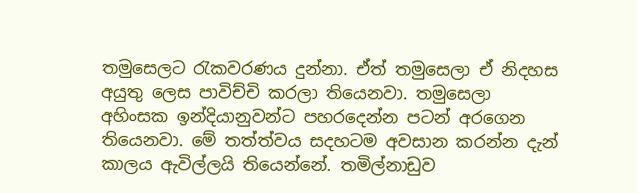තමුසෙලට රැකවරණය දුන්නා. ඒත් තමුසෙලා ඒ නිදහස අයුතු ලෙස පාවිච්චි කරලා තියෙනවා. තමුසෙලා අහිංසක ඉන්දියානුවන්ට පහරදෙන්න පටන් අරගෙන තියෙනවා. මේ තත්ත්වය සදහටම අවසාන කරන්න දැන් කාලය ඇවිල්ලයි තියෙන්නේ. තමිල්නාඩුව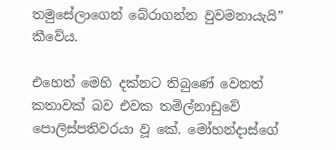තමුසේලාගෙන් බේරාගන්න වුවමනායැයි” කීවේය.

එහෙත් මෙහි දක්නට තිබුණේ වෙනත් කතාවක් බව එවක තමිල්නාඩුවේ පොලිස්පතිවරයා වූ කේ. මෝහන්දාස්ගේ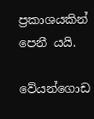ප්‍රකාශයකින් පෙනී යයි.

වේයන්ගොඩ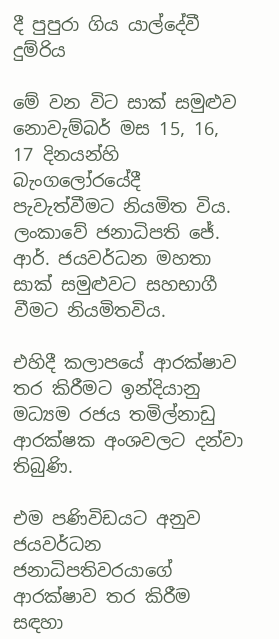දී පුපුරා ගිය යාල්දේවී දුම්රිය

මේ වන විට සාක් සමුළුව නොවැම්බර් මස 15, 16, 17 දිනයන්හි බැංගලෝරයේදී පැවැත්වීමට නියමිත විය. ලංකාවේ ජනාධිපති ජේ. ආර්. ජයවර්ධන මහතා සාක් සමුළුවට සහභාගී වීමට නියමිතවිය.

එහිදී කලාපයේ ආරක්ෂාව තර කිරීමට ඉන්දියානු මධ්‍යම රජය තමිල්නාඩු ආරක්ෂක අංශවලට දන්වා තිබුණි.

එම පණිවිඩයට අනුව ජයවර්ධන ජනාධිපතිවරයාගේ ආරක්ෂාව තර කිරීම සඳහා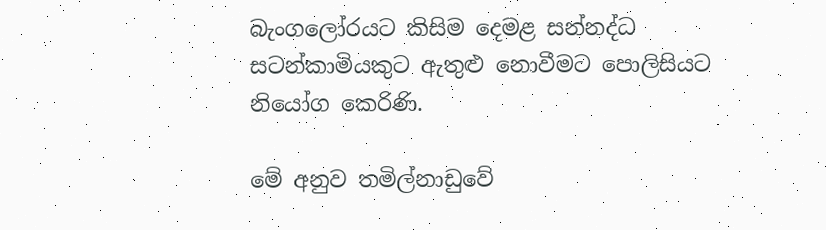බැංගලෝරයට කිසිම දෙමළ සන්නද්ධ සටන්කාමියකුට ඇතුළු නොවීමට පොලිසියට නියෝග කෙරිණි.

මේ අනුව තමිල්නාඩුවේ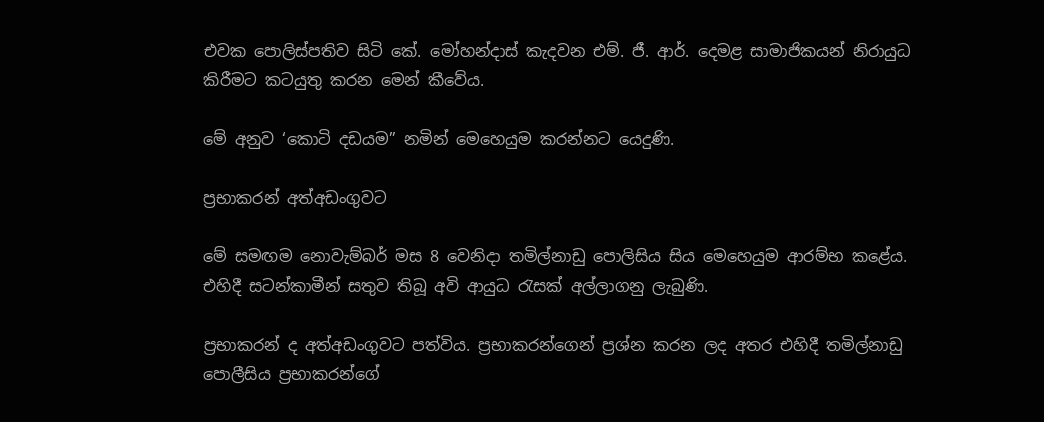එවක පොලිස්පතිව සිටි කේ. මෝහන්දාස් කැදවන එම්. ජී. ආර්. දෙමළ සාමාජිකයන් නිරායුධ කිරීමට කටයුතු කරන මෙන් කීවේය.

මේ අනුව ‘කොටි දඩයම” නමින් මෙහෙයුම කරන්නට යෙදුණි.

ප්‍රභාකරන් අත්අඩංගුවට

මේ සමඟම නොවැම්බර් මස 8 වෙනිදා තමිල්නාඩු පොලිසිය සිය මෙහෙයුම ආරම්භ කළේය. එහිදී සටන්කාමීන් සතුව තිබූ අවි ආයුධ රැසක් අල්ලාගනු ලැබුණි.

ප්‍රභාකරන් ද අත්අඩංගුවට පත්විය. ප්‍රභාකරන්ගෙන් ප්‍රශ්න කරන ලද අතර එහිදී තමිල්නාඩු පොලීසිය ප්‍රභාකරන්ගේ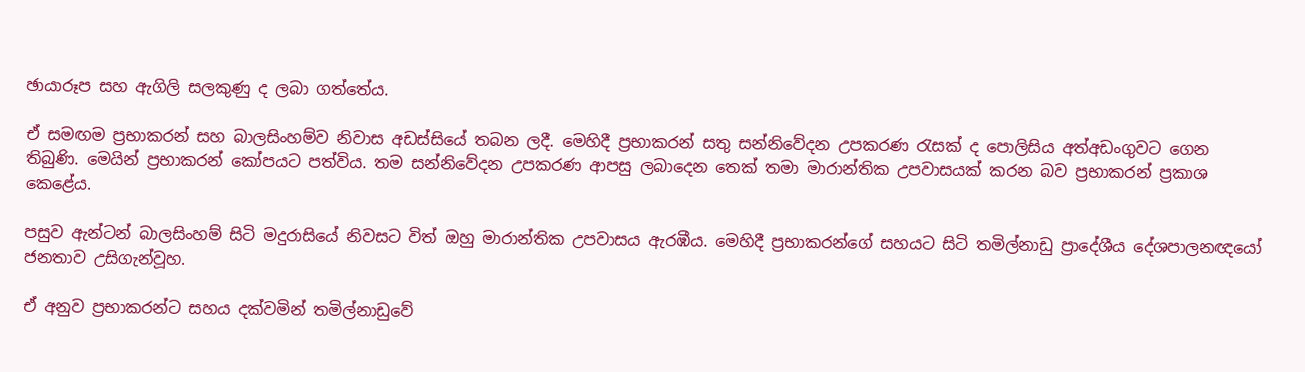ඡායාරූප සහ ඇගිලි සලකුණු ද ලබා ගත්තේය.

ඒ සමඟම ප්‍රභාකරන් සහ බාලසිංහම්ව නිවාස අඩස්සියේ තබන ලදී. මෙහිදී ප්‍රභාකරන් සතු සන්නිවේදන උපකරණ රැසක් ද පොලිසිය අත්අඩංගුවට ගෙන තිබුණි. මෙයින් ප්‍රභාකරන් කෝපයට පත්විය. තම සන්නිවේදන උපකරණ ආපසු ලබාදෙන තෙක් තමා මාරාන්තික උපවාසයක් කරන බව ප්‍රභාකරන් ප්‍රකාශ කෙළේය.

පසුව ඇන්ටන් බාලසිංහම් සිටි මදුරාසියේ නිවසට විත් ඔහු මාරාන්තික උපවාසය ඇරඹීය. මෙහිදී ප්‍රභාකරන්ගේ සහයට සිටි තමිල්නාඩු ප්‍රාදේශීය දේශපාලනඥයෝ ජනතාව උසිගැන්වූහ.

ඒ අනුව ප්‍රභාකරන්ට සහය දක්වමින් තමිල්නාඩුවේ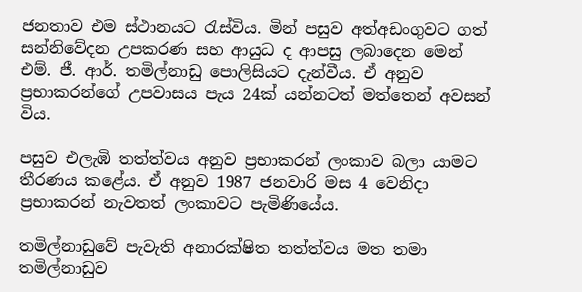ජනතාව එම ස්ථානයට රැස්විය. මින් පසුව අත්අඩංගුවට ගත් සන්නිවේදන උපකරණ සහ ආයුධ ද ආපසු ලබාදෙන මෙන් එම්. ජී. ආර්. තමිල්නාඩු පොලිසියට දැන්වීය. ඒ අනුව ප්‍රභාකරන්ගේ උපවාසය පැය 24ක් යන්නටත් මත්තෙන් අවසන් විය.

පසුව එලැඹි තත්ත්වය අනුව ප්‍රභාකරන් ලංකාව බලා යාමට තීරණය කළේය. ඒ අනුව 1987 ජනවාරි මස 4 වෙනිදා ප්‍රභාකරන් නැවතත් ලංකාවට පැමිණියේය.

තමිල්නාඩුවේ පැවැති අනාරක්ෂිත තත්ත්වය මත තමා තමිල්නාඩුව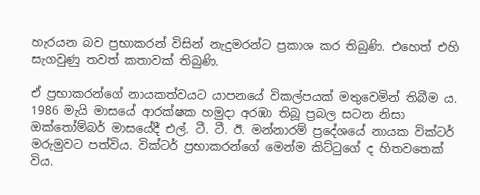හැරයන බව ප්‍රභාකරන් විසින් නැදුමරන්ට ප්‍රකාශ කර තිබුණි. එහෙත් එහි සැගවුණු තවත් කතාවක් තිබුණි.

ඒ ප්‍රභාකරන්ගේ නායකත්වයට යාපනයේ විකල්පයක් මතුවෙමින් තිබීම ය. 1986 මැයි මාසයේ ආරක්ෂක හමුදා අරඹා තිබූ ප්‍රබල සටන නිසා ඔක්තෝම්බර් මාසයේදී එල්. ටී. ටී. ඊ. මන්නාරම් ප්‍රදේශයේ නායක වික්ටර් මරුමුවට පත්විය. වික්ටර් ප්‍රභාකරන්ගේ මෙන්ම කිට්ටුගේ ද හිතවතෙක් විය.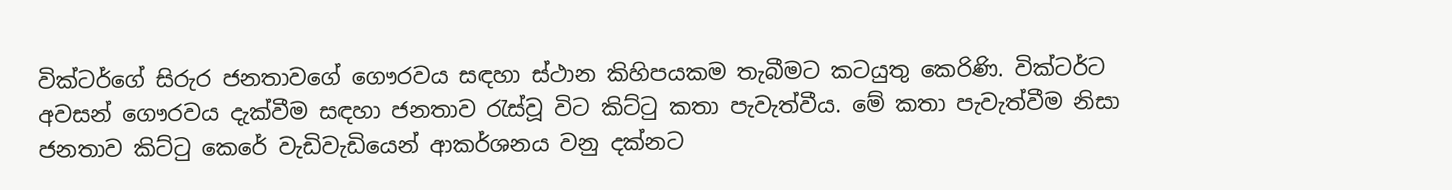වික්ටර්ගේ සිරුර ජනතාවගේ ගෞරවය සඳහා ස්ථාන කිහිපයකම තැබීමට කටයුතු කෙරිණි. වික්ටර්ට අවසන් ගෞරවය දැක්වීම සඳහා ජනතාව රැස්වූ විට කිට්ටු කතා පැවැත්වීය. මේ කතා පැවැත්වීම නිසා ජනතාව කිට්ටු කෙරේ වැඩිවැඩියෙන් ආකර්ශනය වනු දක්නට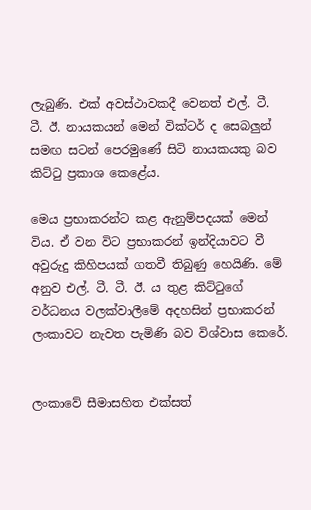ලැබුණි. එක් අවස්ථාවකදී වෙනත් එල්. ටී. ටී. ඊ. නායකයන් මෙන් වික්ටර් ද සෙබලුන් සමඟ සටන් පෙරමුණේ සිටි නායකයකු බව කිට්ටු ප්‍රකාශ කෙළේය.

මෙය ප්‍රභාකරන්ට කළ ඇනුම්පදයක් මෙන් විය. ඒ වන විට ප්‍රභාකරන් ඉන්දියාවට වී අවුරුදු කිහිපයක් ගතවී තිබුණු හෙයිණි. මේ අනුව එල්. ටී. ටී. ඊ. ය තුළ කිට්ටුගේ වර්ධනය වලක්වාලීමේ අදහසින් ප්‍රභාකරන් ලංකාවට නැවත පැමිණි බව විශ්වාස කෙරේ.


ලංකාවේ සීමාසහිත එක්සත්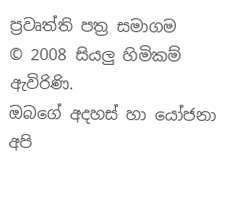ප්‍රවෘත්ති පත්‍ර සමාගම
© 2008 සියලු හිමිකම් ඇවිරිණි.
ඔබගේ අදහස් හා යෝජනා අපි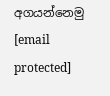අගයන්නෙමු
[email protected]